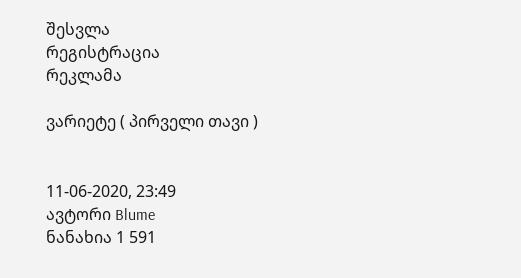შესვლა
რეგისტრაცია
რეკლამა

ვარიეტე ( პირველი თავი )


11-06-2020, 23:49
ავტორი Blume
ნანახია 1 591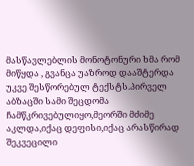მასწავლებლის მონოტონური ხმა რომ მიწყდა , გვანცა უაზროდ დააშტერდა უკვე შესწორებულ ტექსტს.პირველ აბზაცში სამი შეცდომა ჩამწკრივებულიყო,მეორში მძიმე აკლდა,იქაც დეფისი,იქაც არასწირად შეკვეცილი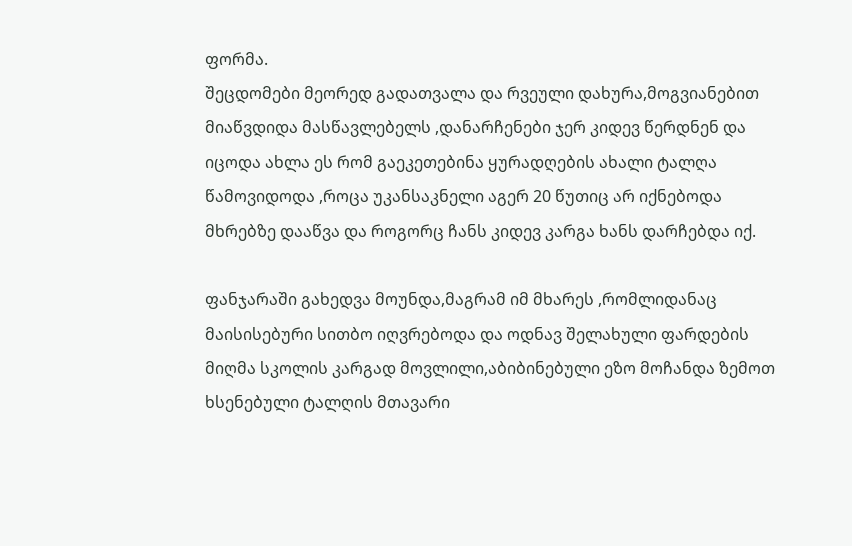ფორმა.
შეცდომები მეორედ გადათვალა და რვეული დახურა,მოგვიანებით მიაწვდიდა მასწავლებელს ,დანარჩენები ჯერ კიდევ წერდნენ და იცოდა ახლა ეს რომ გაეკეთებინა ყურადღების ახალი ტალღა წამოვიდოდა ,როცა უკანსაკნელი აგერ 20 წუთიც არ იქნებოდა მხრებზე დააწვა და როგორც ჩანს კიდევ კარგა ხანს დარჩებდა იქ.

ფანჯარაში გახედვა მოუნდა,მაგრამ იმ მხარეს ,რომლიდანაც მაისისებური სითბო იღვრებოდა და ოდნავ შელახული ფარდების მიღმა სკოლის კარგად მოვლილი,აბიბინებული ეზო მოჩანდა ზემოთ ხსენებული ტალღის მთავარი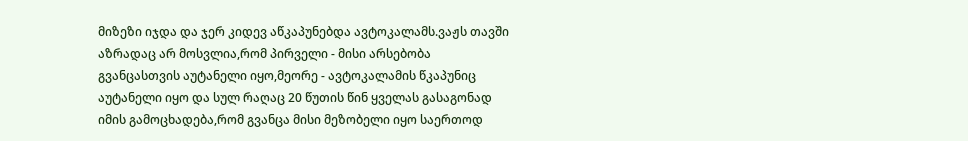მიზეზი იჯდა და ჯერ კიდევ აწკაპუნებდა ავტოკალამს.ვაჟს თავში აზრადაც არ მოსვლია,რომ პირველი - მისი არსებობა გვანცასთვის აუტანელი იყო,მეორე - ავტოკალამის წკაპუნიც აუტანელი იყო და სულ რაღაც 20 წუთის წინ ყველას გასაგონად იმის გამოცხადება,რომ გვანცა მისი მეზობელი იყო საერთოდ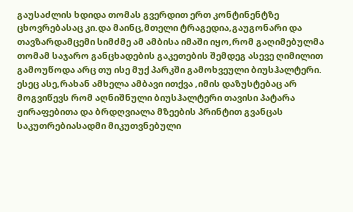გაუსაძლის ხდიდა თომას გვერდით ერთ კონტინენტზე ცხოვრებასაც კი.და მაინც,მთელი ტრაგედია,გაუგონარი და თავზარდამცემი სიმძმე ამ ამბისა იმაში იყო,რომ გაღიმებულმა თომამ საჯარო განცხადების გაკეთების შემდეგ ასევე ღიმილით გამოუწოდა არც თუ ისე მუქ პარკში გამოხვეული ბიუსჰალტერი.
ესეც ასე,რახან ამხელა ამბავი ითქვა ,იმის დაზუსტებაც არ მოგვიწევს რომ აღნიშნული ბიუსჰალტერი თავისი პატარა ჟირაფებითა და ბრდღვიალა მზეების პრინტით გვანცას საკუთრებიასადმი მიკუთვნებული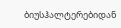ბიუსჰალტერებიდან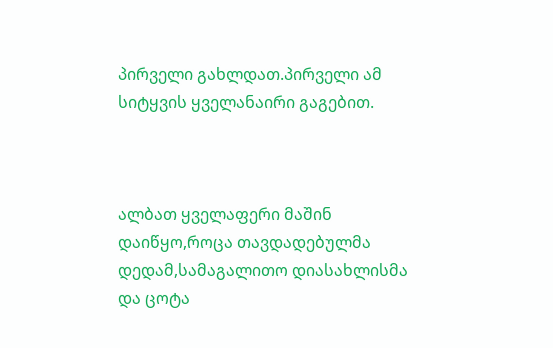პირველი გახლდათ.პირველი ამ სიტყვის ყველანაირი გაგებით.



ალბათ ყველაფერი მაშინ დაიწყო,როცა თავდადებულმა დედამ,სამაგალითო დიასახლისმა და ცოტა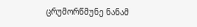ცრუმორწმუნე ნანამ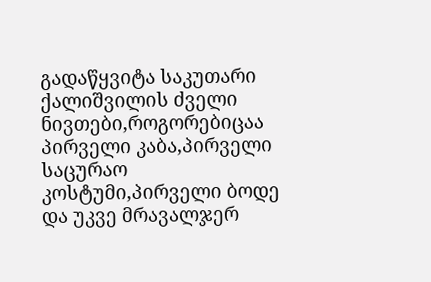გადაწყვიტა საკუთარი ქალიშვილის ძველი ნივთები,როგორებიცაა პირველი კაბა,პირველი საცურაო კოსტუმი,პირველი ბოდე და უკვე მრავალჯერ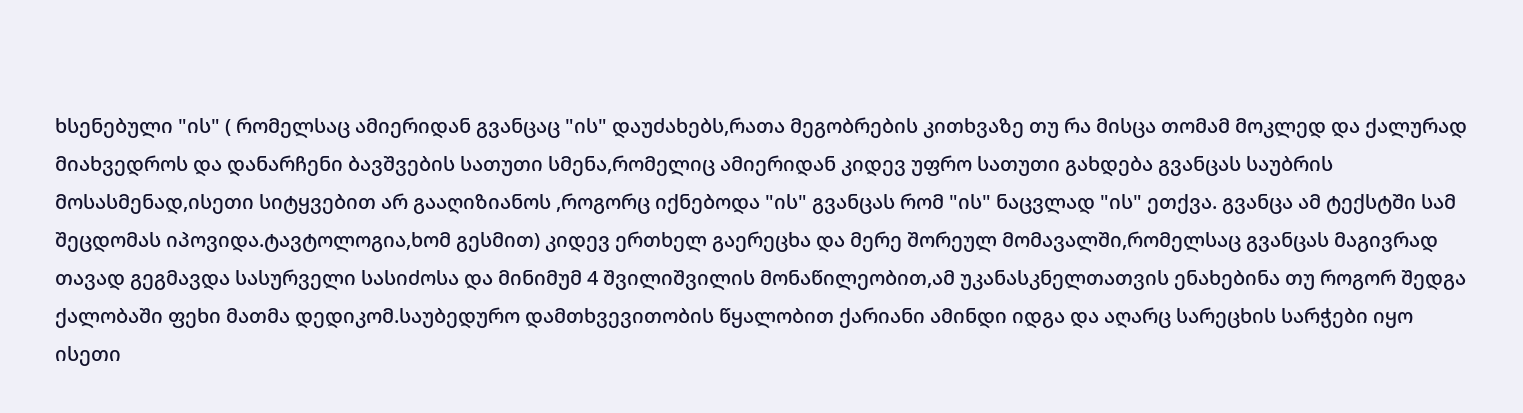ხსენებული "ის" ( რომელსაც ამიერიდან გვანცაც "ის" დაუძახებს,რათა მეგობრების კითხვაზე თუ რა მისცა თომამ მოკლედ და ქალურად მიახვედროს და დანარჩენი ბავშვების სათუთი სმენა,რომელიც ამიერიდან კიდევ უფრო სათუთი გახდება გვანცას საუბრის მოსასმენად,ისეთი სიტყვებით არ გააღიზიანოს ,როგორც იქნებოდა "ის" გვანცას რომ "ის" ნაცვლად "ის" ეთქვა. გვანცა ამ ტექსტში სამ შეცდომას იპოვიდა.ტავტოლოგია,ხომ გესმით) კიდევ ერთხელ გაერეცხა და მერე შორეულ მომავალში,რომელსაც გვანცას მაგივრად თავად გეგმავდა სასურველი სასიძოსა და მინიმუმ 4 შვილიშვილის მონაწილეობით,ამ უკანასკნელთათვის ენახებინა თუ როგორ შედგა ქალობაში ფეხი მათმა დედიკომ.საუბედურო დამთხვევითობის წყალობით ქარიანი ამინდი იდგა და აღარც სარეცხის სარჭები იყო ისეთი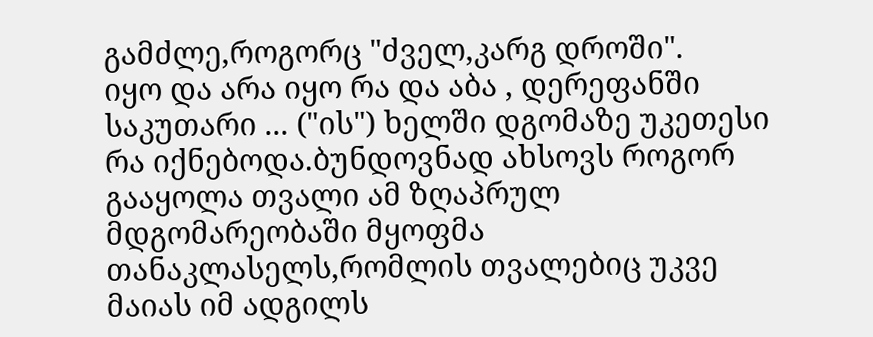გამძლე,როგორც "ძველ,კარგ დროში".
იყო და არა იყო რა და აბა , დერეფანში საკუთარი ... ("ის") ხელში დგომაზე უკეთესი რა იქნებოდა.ბუნდოვნად ახსოვს როგორ გააყოლა თვალი ამ ზღაპრულ მდგომარეობაში მყოფმა თანაკლასელს,რომლის თვალებიც უკვე მაიას იმ ადგილს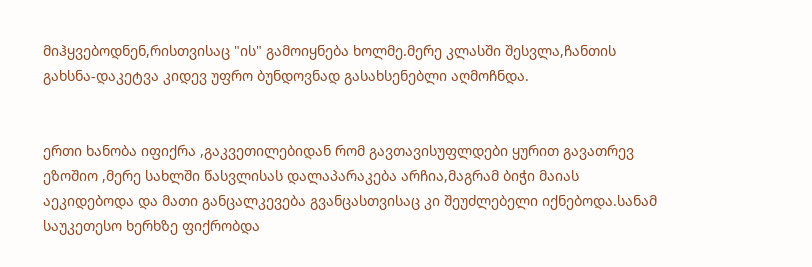მიჰყვებოდნენ,რისთვისაც "ის" გამოიყნება ხოლმე.მერე კლასში შესვლა,ჩანთის გახსნა-დაკეტვა კიდევ უფრო ბუნდოვნად გასახსენებლი აღმოჩნდა.


ერთი ხანობა იფიქრა ,გაკვეთილებიდან რომ გავთავისუფლდები ყურით გავათრევ ეზოშიო ,მერე სახლში წასვლისას დალაპარაკება არჩია,მაგრამ ბიჭი მაიას აეკიდებოდა და მათი განცალკევება გვანცასთვისაც კი შეუძლებელი იქნებოდა.სანამ საუკეთესო ხერხზე ფიქრობდა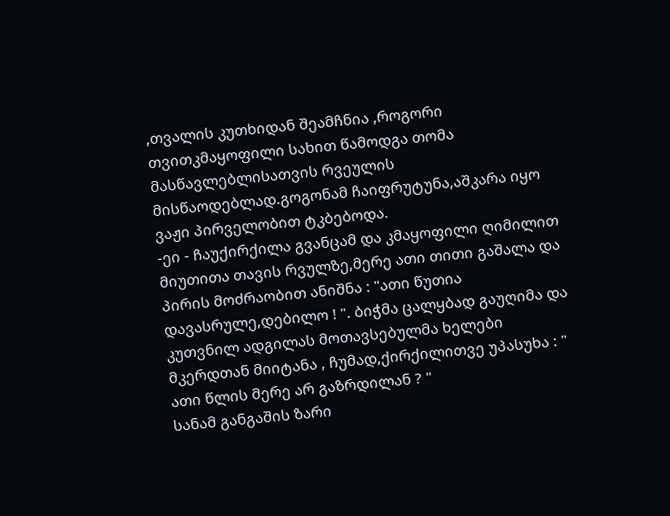,თვალის კუთხიდან შეამჩნია ,როგორი თვითკმაყოფილი სახით წამოდგა თომა მასწავლებლისათვის რვეულის მისწაოდებლად.გოგონამ ჩაიფრუტუნა,აშკარა იყო ვაჟი პირველობით ტკბებოდა.
-ეი - ჩაუქირქილა გვანცამ და კმაყოფილი ღიმილით მიუთითა თავის რვულზე,მერე ათი თითი გაშალა და პირის მოძრაობით ანიშნა : "ათი წუთია დავასრულე,დებილო ! ". ბიჭმა ცალყბად გაუღიმა და კუთვნილ ადგილას მოთავსებულმა ხელები მკერდთან მიიტანა , ჩუმად,ქირქილითვე უპასუხა : " ათი წლის მერე არ გაზრდილან ? "
სანამ განგაშის ზარი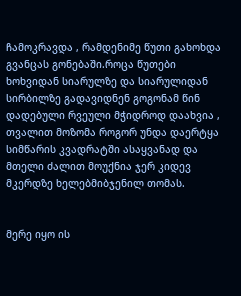ჩამოკრავდა , რამდენიმე წუთი გახოხდა გვანცას გონებაში.როცა წუთები ხოხვიდან სიარულზე და სიარულიდან სირბილზე გადავიდნენ გოგონამ წინ დადებული რვეული მჭიდროდ დაახვია , თვალით მოზომა როგორ უნდა დაერტყა სიმწარის კვადრატში ასაყვანად და მთელი ძალით მოუქნია ჯერ კიდევ მკერდზე ხელებმიბჯენილ თომას.


მერე იყო ის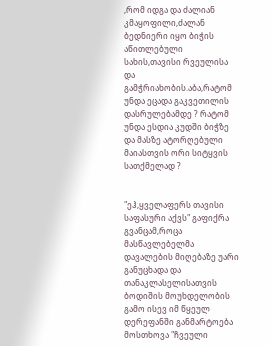,რომ იდგა და ძალიან კმაყოფილი,ძალან ბედნიერი იყო ბიჭის აწითლებული სახის,თავისი რვეულისა და გამჭრიახობის.აბა,რატომ უნდა ეცადა გაკვეთილის დასრულებამდე ? რატომ უნდა ესდია კუდში ბიჭზე და მასზე ატორღებული მაიასთვის ორი სიტყვის სათქმელად ?


"ეჰ,ყველაფერს თავისი საფასური აქვს" გაფიქრა გვანცამ,როცა მასწავლებელმა დავალების მიღებაზე უარი განუცხადა და თანაკლასელისათვის ბოდიშის მოუხდელობის გამო ისევ იმ წყეულ დერეფანში განმარტოება მოსთხოვა "ჩვეული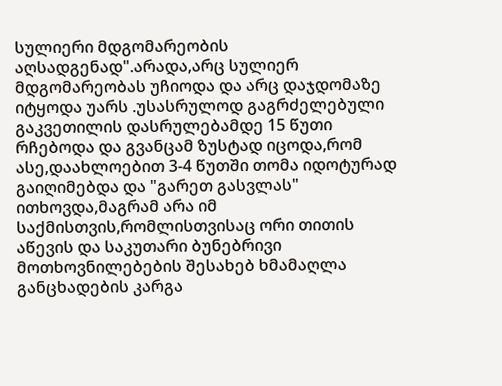სულიერი მდგომარეობის აღსადგენად".არადა,არც სულიერ მდგომარეობას უჩიოდა და არც დაჯდომაზე იტყოდა უარს .უსასრულოდ გაგრძელებული გაკვეთილის დასრულებამდე 15 წუთი რჩებოდა და გვანცამ ზუსტად იცოდა,რომ ასე,დაახლოებით 3-4 წუთში თომა იდოტურად გაიღიმებდა და "გარეთ გასვლას" ითხოვდა,მაგრამ არა იმ საქმისთვის,რომლისთვისაც ორი თითის აწევის და საკუთარი ბუნებრივი მოთხოვნილებების შესახებ ხმამაღლა განცხადების კარგა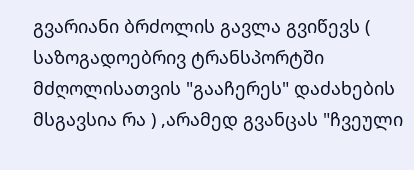გვარიანი ბრძოლის გავლა გვიწევს ( საზოგადოებრივ ტრანსპორტში მძღოლისათვის "გააჩერეს" დაძახების მსგავსია რა ) ,არამედ გვანცას "ჩვეული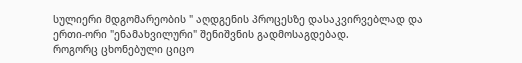სულიერი მდგომარეობის " აღდგენის პროცესზე დასაკვირვებლად და ერთი-ორი "ენამახვილური" შენიშვნის გადმოსაგდებად.
როგორც ცხონებული ციცო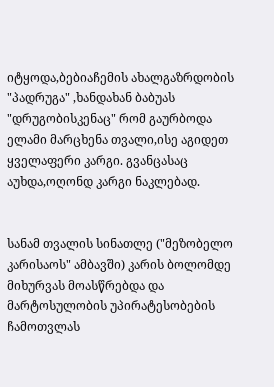იტყოდა,ბებიაჩემის ახალგაზრდობის "პადრუგა" ,ხანდახან ბაბუას "დრუგობისკენაც" რომ გაურბოდა ელამი მარცხენა თვალი,ისე აგიდეთ ყველაფერი კარგი. გვანცასაც აუხდა,ოღონდ კარგი ნაკლებად.


სანამ თვალის სინათლე ("მეზობელო კარისაოს" ამბავში) კარის ბოლომდე მიხურვას მოასწრებდა და მარტოსულობის უპირატესობების ჩამოთვლას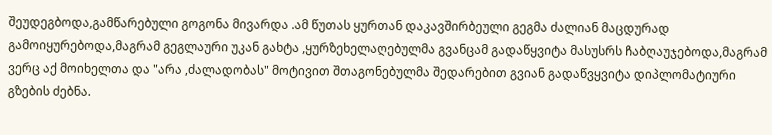შეუდეგბოდა,გამწარებული გოგონა მივარდა .ამ წუთას ყურთან დაკავშირბეული გეგმა ძალიან მაცდურად გამოიყურებოდა,მაგრამ გეგლაური უკან გახტა ,ყურზეხელაღებულმა გვანცამ გადაწყვიტა მასუსრს ჩაბღაუჯებოდა,მაგრამ ვერც აქ მოიხელთა და "არა ,ძალადობას" მოტივით შთაგონებულმა შედარებით გვიან გადაწვყვიტა დიპლომატიური გზების ძებნა.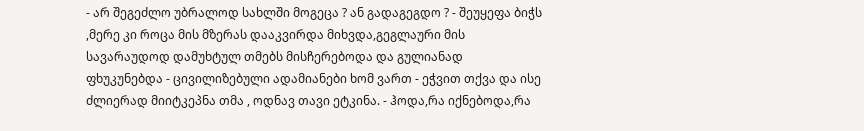- არ შეგეძლო უბრალოდ სახლში მოგეცა ? ან გადაგეგდო ? - შეუყეფა ბიჭს ,მერე კი როცა მის მზერას დააკვირდა მიხვდა,გეგლაური მის სავარაუდოდ დამუხტულ თმებს მისჩერებოდა და გულიანად ფხუკუნებდა - ცივილიზებული ადამიანები ხომ ვართ - ეჭვით თქვა და ისე ძლიერად მიიტკეპნა თმა , ოდნავ თავი ეტკინა. - ჰოდა,რა იქნებოდა,რა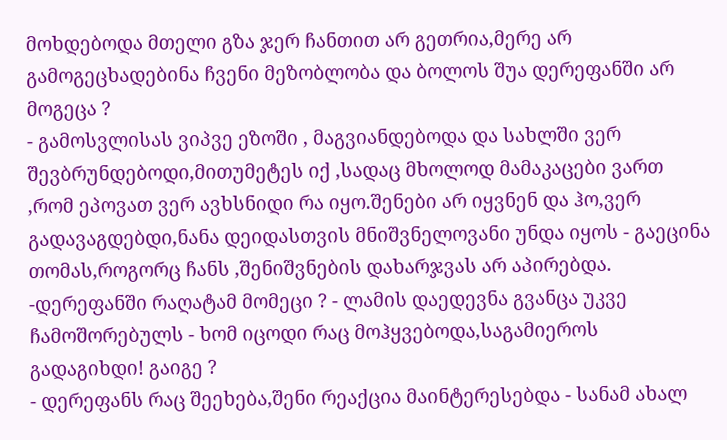მოხდებოდა მთელი გზა ჯერ ჩანთით არ გეთრია,მერე არ გამოგეცხადებინა ჩვენი მეზობლობა და ბოლოს შუა დერეფანში არ მოგეცა ?
- გამოსვლისას ვიპვე ეზოში , მაგვიანდებოდა და სახლში ვერ შევბრუნდებოდი,მითუმეტეს იქ ,სადაც მხოლოდ მამაკაცები ვართ ,რომ ეპოვათ ვერ ავხსნიდი რა იყო.შენები არ იყვნენ და ჰო,ვერ გადავაგდებდი,ნანა დეიდასთვის მნიშვნელოვანი უნდა იყოს - გაეცინა თომას,როგორც ჩანს ,შენიშვნების დახარჯვას არ აპირებდა.
-დერეფანში რაღატამ მომეცი ? - ლამის დაედევნა გვანცა უკვე ჩამოშორებულს - ხომ იცოდი რაც მოჰყვებოდა,საგამიეროს გადაგიხდი! გაიგე ?
- დერეფანს რაც შეეხება,შენი რეაქცია მაინტერესებდა - სანამ ახალ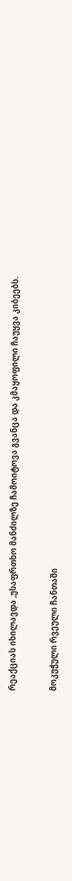რეაქციას იხილავდა ,უსაფრთხო მანძილზე ჩამოიტოვა გვანცა და კმაყოფილი ჩაუყვა კიბეებს.


მოკუჭული რვეული ჩანთაში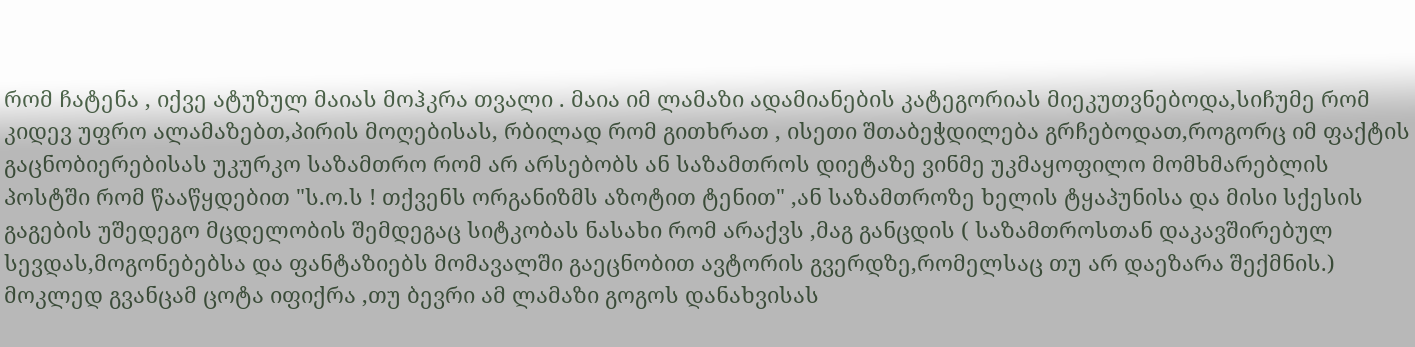რომ ჩატენა , იქვე ატუზულ მაიას მოჰკრა თვალი . მაია იმ ლამაზი ადამიანების კატეგორიას მიეკუთვნებოდა,სიჩუმე რომ კიდევ უფრო ალამაზებთ,პირის მოღებისას, რბილად რომ გითხრათ , ისეთი შთაბეჭდილება გრჩებოდათ,როგორც იმ ფაქტის გაცნობიერებისას უკურკო საზამთრო რომ არ არსებობს ან საზამთროს დიეტაზე ვინმე უკმაყოფილო მომხმარებლის პოსტში რომ წააწყდებით "ს.ო.ს ! თქვენს ორგანიზმს აზოტით ტენით" ,ან საზამთროზე ხელის ტყაპუნისა და მისი სქესის გაგების უშედეგო მცდელობის შემდეგაც სიტკობას ნასახი რომ არაქვს ,მაგ განცდის ( საზამთროსთან დაკავშირებულ სევდას,მოგონებებსა და ფანტაზიებს მომავალში გაეცნობით ავტორის გვერდზე,რომელსაც თუ არ დაეზარა შექმნის.) მოკლედ გვანცამ ცოტა იფიქრა ,თუ ბევრი ამ ლამაზი გოგოს დანახვისას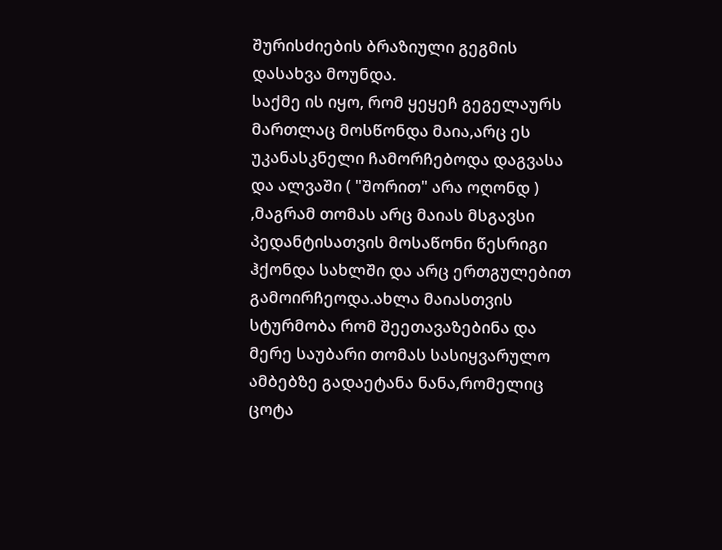შურისძიების ბრაზიული გეგმის დასახვა მოუნდა.
საქმე ის იყო, რომ ყეყეჩ გეგელაურს მართლაც მოსწონდა მაია,არც ეს უკანასკნელი ჩამორჩებოდა დაგვასა და ალვაში ( "შორით" არა ოღონდ ) ,მაგრამ თომას არც მაიას მსგავსი პედანტისათვის მოსაწონი წესრიგი ჰქონდა სახლში და არც ერთგულებით გამოირჩეოდა.ახლა მაიასთვის სტურმობა რომ შეეთავაზებინა და მერე საუბარი თომას სასიყვარულო ამბებზე გადაეტანა ნანა,რომელიც ცოტა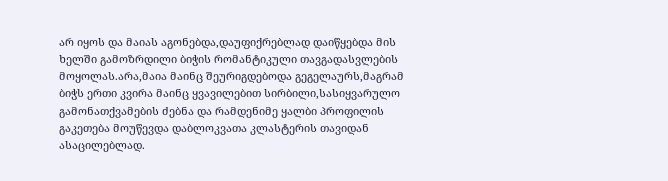არ იყოს და მაიას აგონებდა,დაუფიქრებლად დაიწყებდა მის ხელში გამოზრდილი ბიჭის რომანტიკული თავგადასვლების მოყოლას.არა,მაია მაინც შეურიგდებოდა გეგელაურს,მაგრამ ბიჭს ერთი კვირა მაინც ყვავილებით სირბილი,სასიყვარულო გამონათქვამების ძებნა და რამდენიმე ყალბი პროფილის გაკეთება მოუწევდა დაბლოკვათა კლასტერის თავიდან ასაცილებლად.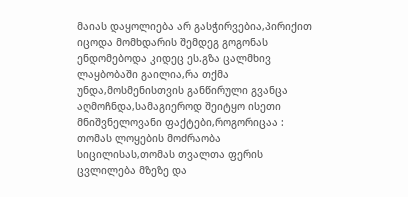მაიას დაყოლიება არ გასჭირვებია,პირიქით იცოდა მომხდარის შემდეგ გოგონას ენდომებოდა კიდეც ეს.გზა ცალმხივ ლაყბობაში გაილია,რა თქმა უნდა,მოსმენისთვის განწირული გვანცა აღმოჩნდა,სამაგიეროდ შეიტყო ისეთი მნიშვნელოვანი ფაქტები,როგორიცაა : თომას ლოყების მოძრაობა სიცილისას,თომას თვალთა ფერის ცვლილება მზეზე და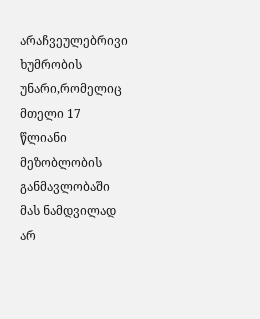არაჩვეულებრივი ხუმრობის უნარი,რომელიც მთელი 17 წლიანი მეზობლობის განმავლობაში მას ნამდვილად არ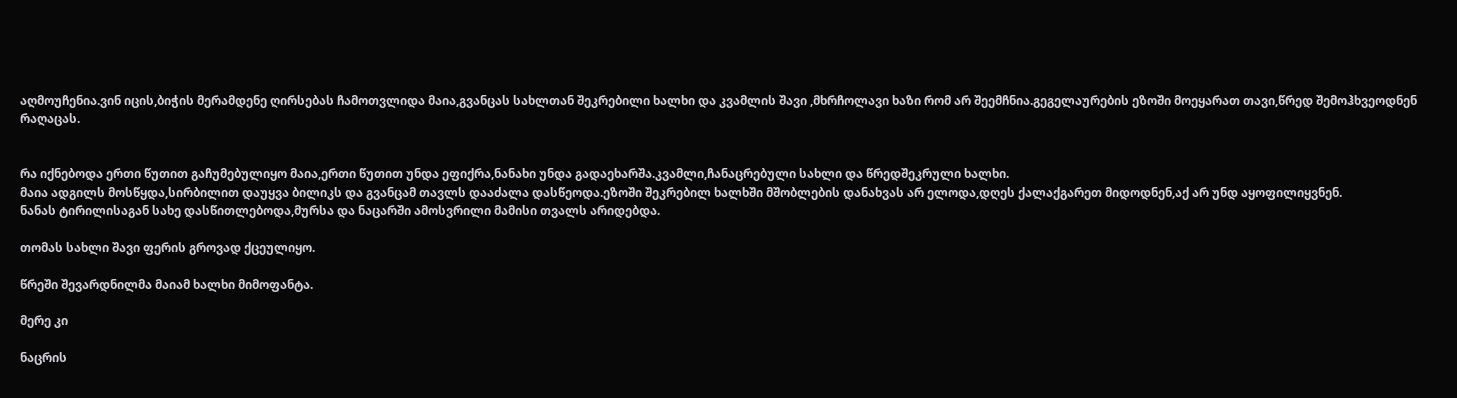აღმოუჩენია.ვინ იცის,ბიჭის მერამდენე ღირსებას ჩამოთვლიდა მაია,გვანცას სახლთან შეკრებილი ხალხი და კვამლის შავი ,მხრჩოლავი ხაზი რომ არ შეემჩნია.გეგელაურების ეზოში მოეყარათ თავი,წრედ შემოჰხვეოდნენ რაღაცას.


რა იქნებოდა ერთი წუთით გაჩუმებულიყო მაია,ერთი წუთით უნდა ეფიქრა,ნანახი უნდა გადაეხარშა.კვამლი,ჩანაცრებული სახლი და წრედშეკრული ხალხი.
მაია ადგილს მოსწყდა,სირბილით დაუყვა ბილიკს და გვანცამ თავლს დააძალა დასწეოდა.ეზოში შეკრებილ ხალხში მშობლების დანახვას არ ელოდა,დღეს ქალაქგარეთ მიდოდნენ,აქ არ უნდ აყოფილიყვნენ.
ნანას ტირილისაგან სახე დასწითლებოდა,მურსა და ნაცარში ამოსვრილი მამისი თვალს არიდებდა.

თომას სახლი შავი ფერის გროვად ქცეულიყო.

წრეში შევარდნილმა მაიამ ხალხი მიმოფანტა.

მერე კი

ნაცრის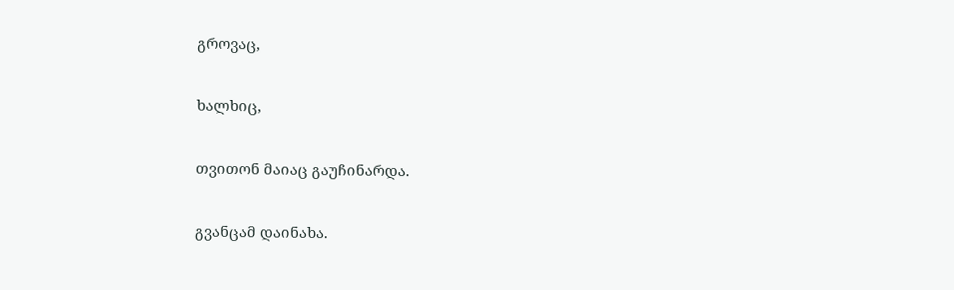გროვაც,

ხალხიც,

თვითონ მაიაც გაუჩინარდა.

გვანცამ დაინახა.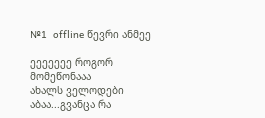№1  offline წევრი ანმეე

ეეეეეეე როგორ მომეწონააა
ახალს ველოდები აბაა...გვანცა რა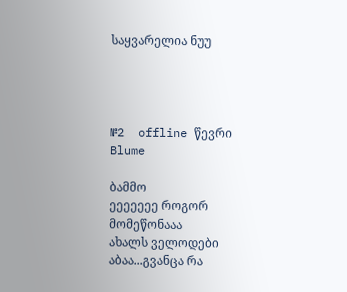საყვარელია ნუუ




№2  offline წევრი Blume

ბამმო
ეეეეეეე როგორ მომეწონააა
ახალს ველოდები აბაა...გვანცა რა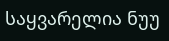საყვარელია ნუუ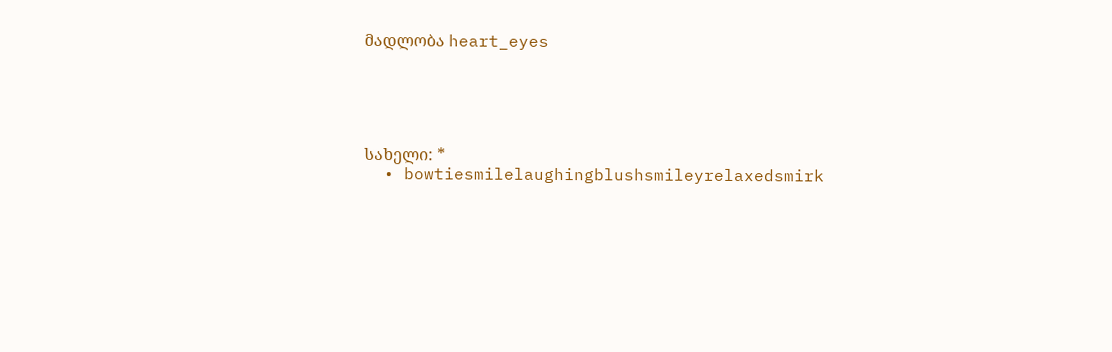მადლობა heart_eyes





სახელი: *
  • bowtiesmilelaughingblushsmileyrelaxedsmirk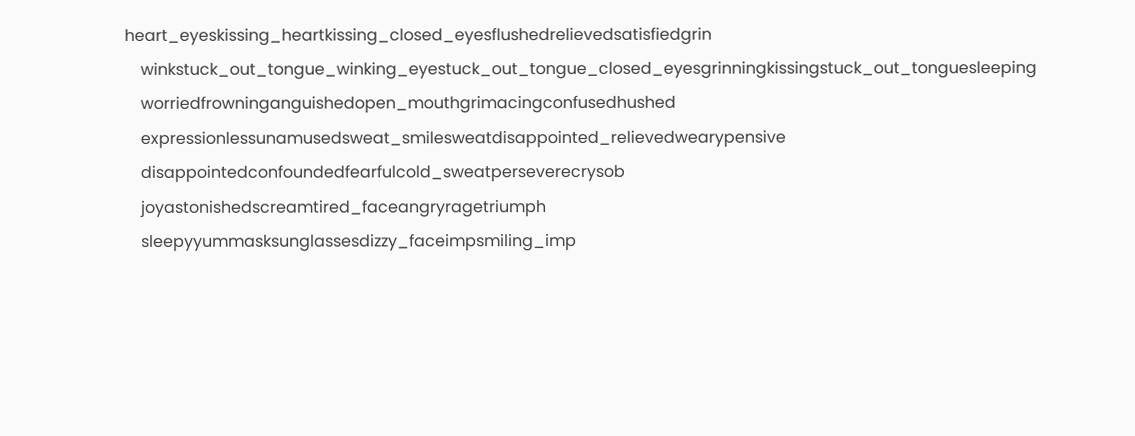heart_eyeskissing_heartkissing_closed_eyesflushedrelievedsatisfiedgrin
    winkstuck_out_tongue_winking_eyestuck_out_tongue_closed_eyesgrinningkissingstuck_out_tonguesleeping
    worriedfrowninganguishedopen_mouthgrimacingconfusedhushed
    expressionlessunamusedsweat_smilesweatdisappointed_relievedwearypensive
    disappointedconfoundedfearfulcold_sweatperseverecrysob
    joyastonishedscreamtired_faceangryragetriumph
    sleepyyummasksunglassesdizzy_faceimpsmiling_imp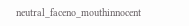neutral_faceno_mouthinnocent